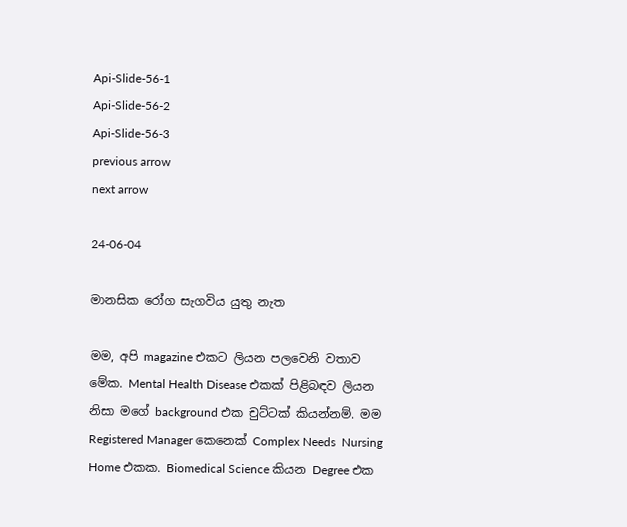Api-Slide-56-1
Api-Slide-56-2
Api-Slide-56-3
previous arrow
next arrow

24-06-04

මානසික රෝග සැගවිය යුතු නැත

මම, අපි magazine එකට ලියන පලවෙනි වතාව මේක. Mental Health Disease එකක් පිළිබඳව ලියන නිසා මගේ background එක චුට්ටක් කියන්නම්. මම Registered Manager කෙනෙක් Complex Needs  Nursing Home එකක. Biomedical Science කියන Degree එක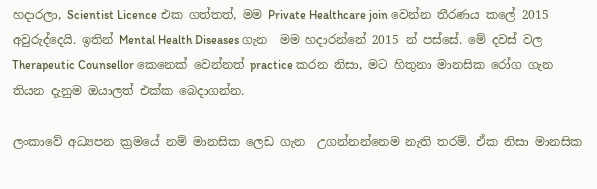හදාරලා, Scientist Licence එක ගත්තත්, මම Private Healthcare join වෙන්න තීරණය කලේ 2015 අවුරුද්දෙයි. ඉතින් Mental Health Diseases ගැන  මම හදාරන්නේ 2015 න් පස්සේ. මේ දවස් වල Therapeutic Counsellor කෙනෙක් වෙන්නත් practice කරන නිසා, මට හිතුනා මානසික රෝග ගැන තියන දැනුම ඔයාලත් එක්ක බෙදාගන්න.

ලංකාවේ අධ්‍යපන ක්‍රමයේ නම් මානසික ලෙඩ ගැන  උගන්නන්නෙම නැති තරම්. ඒක නිසා මානසික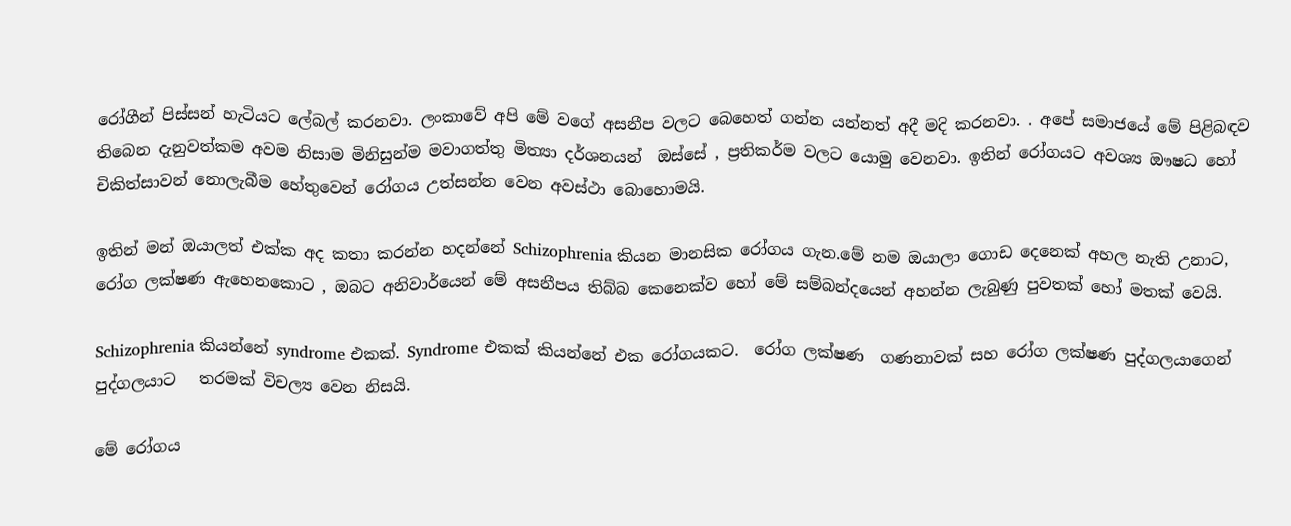රෝගීන් පිස්සන් හැටියට ලේබල් කරනවා. ලංකාවේ අපි මේ වගේ අසනීප වලට බෙහෙත් ගන්න යන්නත් අදී මදි කරනවා. . අපේ සමාජයේ මේ පිළිබඳව තිබෙන දැනුවත්කම අවම නිසාම මිනිසුන්ම මවාගත්තු මිත්‍යා දර්ශනයන්  ඔස්සේ , ප්‍රතිකර්ම වලට යොමු වෙනවා. ඉතින් රෝගයට අවශ්‍ය ඖෂධ හෝ චිකිත්සාවන් නොලැබීම හේතුවෙන් රෝගය උත්සන්න වෙන අවස්ථා බොහොමයි.

ඉතින් මන් ඔයාලත් එක්ක අද කතා කරන්න හදන්නේ Schizophrenia කියන මානසික රෝගය ගැන.මේ නම ඔයාලා ගොඩ දෙනෙක් අහල නැති උනාට, රෝග ලක්ෂණ ඇහෙනකොට , ඔබට අනිවාර්යෙන් මේ අසනීපය තිබ්බ කෙනෙක්ව හෝ මේ සම්බන්දයෙන් අහන්න ලැබුණු පුවතක් හෝ මතක් වෙයි.

Schizophrenia කියන්නේ syndrome එකක්. Syndrome එකක් කියන්නේ එක රෝගයකට.  රෝග ලක්ෂණ  ගණනාවක් සහ රෝග ලක්ෂණ පුද්ගලයාගෙන් පුද්ගලයාට   තරමක් විචල්‍ය වෙන නිසයි.

මේ රෝගය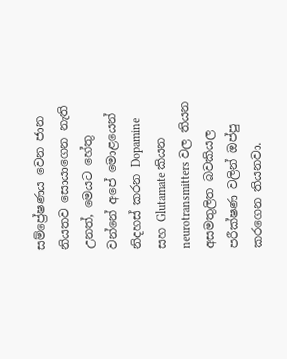සම්ප්‍රේෂණය වෙන ජාන නියතව සොයාගෙන නැති උනත්, මෙයට හේතු වන්නේ අපේ මොළයෙන් නිදහස් කරන Dopamine සහ Glutamate කියන neurotransmitters වල තියන අසමතුලිත බවකියල පරීක්ෂණ වලින් ඔප්පු කරගෙන තියනවා.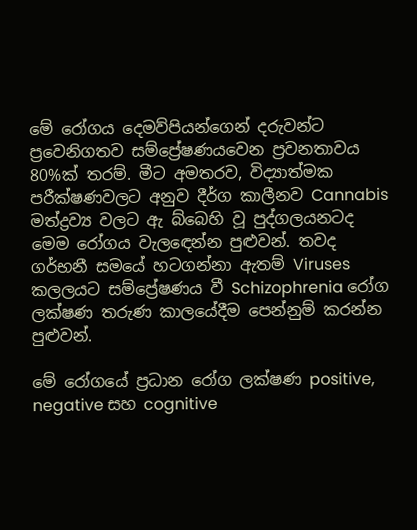මේ රෝගය දෙමව්පියන්ගෙන් දරුවන්ට ප්‍රවෙනිගතව සම්ප්‍රේෂණයවෙන ප්‍රවනතාවය 80%ක් තරම්. මීට අමතරව, විද්‍යාත්මක පරීක්ෂණවලට අනුව දීර්ග කාලීනව Cannabis මත්ද්‍රව්‍ය වලට ඇ බ්බෙහි වූ පුද්ගලයනටද මෙම රෝගය වැලඳෙන්න පුළුවන්. තවද ගර්භනී සමයේ හටගන්නා ඇතම් Viruses කලලයට සම්ප්‍රේෂණය වී Schizophrenia රෝග ලක්ෂණ තරුණ කාලයේදීම පෙන්නුම් කරන්න පුළුවන්.

මේ රෝගයේ ප්‍රධාන රෝග ලක්ෂණ positive, negative සහ cognitive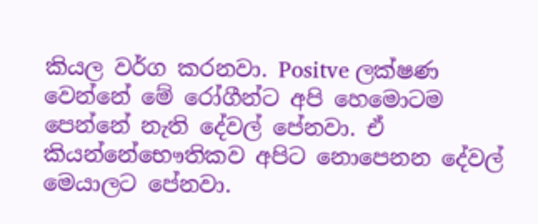කියල වර්ග කරනවා. Positve ලක්ෂණ වෙන්නේ මේ රෝගීන්ට අපි හෙමොටම පෙන්නේ නැති දේවල් පේනවා. ඒ කියන්නේභෞතිකව අපිට නොපෙනන දේවල් මෙයාලට පේනවා.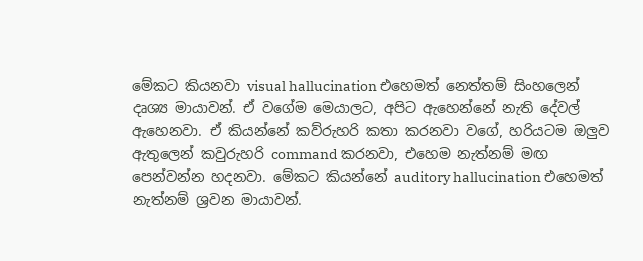මේකට කියනවා visual hallucination එහෙමත් නෙත්තම් සිංහලෙන් දෘශ්‍ය මායාවන්. ඒ වගේම මෙයාලට, අපිට ඇහෙන්නේ නැති දේවල් ඇහෙනවා. ඒ කියන්නේ කව්රුහරි කතා කරනවා වගේ, හරියටම ඔලුව ඇතුලෙන් කවුරුහරි command කරනවා, එහෙම නැත්නම් මඟ පෙන්වන්න හදනවා. මේකට කියන්නේ auditory hallucination එහෙමත් නැත්නම් ශ්‍රවන මායාවන්.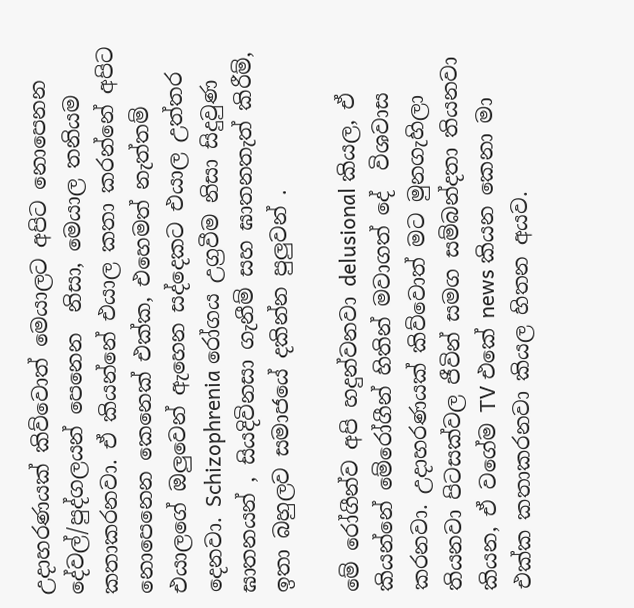උදාහරණයක් කිව්වොත් මෙයාලට අපිට නොපෙනන දේවල්/පුද්ගලයන් පෙනෙන  නිසා, මෙයාල තනියම කතාකරනවා. ඒ කියන්නේ එයාල කතා කරන්නේ අපිට නොපෙනෙන කෙනෙක් එක්ක, එහෙමත් නැත්තම් එයාලගේ ඔලුවෙන් ඇහෙන සද්දෙකට එයාල උත්තර දෙනවා. Schizophrenia රෝගය උග්‍රවීම නිසා සිදුවුණ ඝාතනයන් , සියදිවිනසා ගැනීම් සහ ඝාතනතැත් කිරීම්, ඉතා බහුලව සමාජයේ දකින්න පුලුවන් .

මේ රෝගීන්ව අපි හදුන්වනවා delusional කියල, ඒ කියන්නේ මේරෝගීන් හිතින් මවාගත් දේ  විශවාස කරනවා. උදාහරණයක් කිව්වොත් මට මුනගැහිලා තියනවා පිටසක්වල ජීවින් සමග සම්බන්දතා තියනවා කියන, ඒ වගේම TV එකේ news කියන කෙනා මා එක්ක කතාකරනවා කියල හිතන අයව.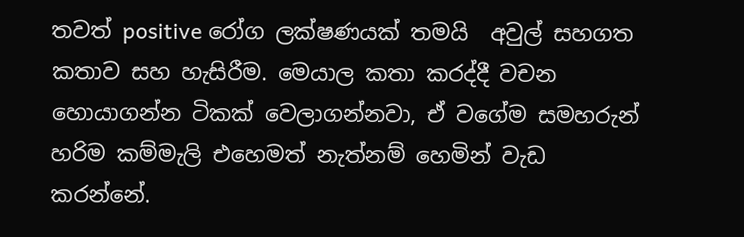තවත් positive රෝග ලක්ෂණයක් තමයි  අවුල් සහගත කතාව සහ හැසිරීම. මෙයාල කතා කරද්දී වචන හොයාගන්න ටිකක් වෙලාගන්නවා, ඒ වගේම සමහරුන් හරිම කම්මැලි එහෙමත් නැත්නම් හෙමින් වැඩ කරන්නේ.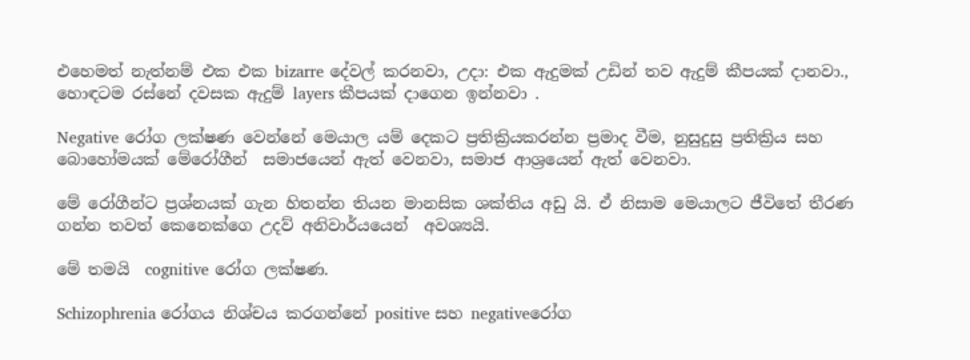එහෙමත් නැත්නම් එක එක bizarre දේවල් කරනවා, උදා: එක ඇදුමක් උඩින් තව ඇදුම් කීපයක් දානවා., හොඳටම රස්නේ දවසක ඇදුම් layers කීපයක් දාගෙන ඉන්නවා .

Negative රෝග ලක්ෂණ වෙන්නේ මෙයාල යම් දෙකට ප්‍රතික්‍රියකරන්න ප්‍රමාද වීම, නුසුදුසු ප්‍රතික්‍රිය සහ බොහෝමයක් මේරෝගීන්  සමාජයෙන් ඇත් වෙනවා, සමාජ ආශ්‍රයෙන් ඇත් වෙනවා.

මේ රෝගීන්ට ප්‍රශ්නයක් ගැන හිතන්න තියන මානසික ශක්තිය අඩු යි. ඒ නිසාම මෙයාලට ජීවිතේ තීරණ ගන්න තවත් කෙනෙක්ගෙ උදව් අනිවාර්යයෙන්  අවශ්‍යයි.

මේ තමයි  cognitive රෝග ලක්ෂණ.

Schizophrenia රෝගය නිශ්චය කරගන්නේ positive සහ negativeරෝග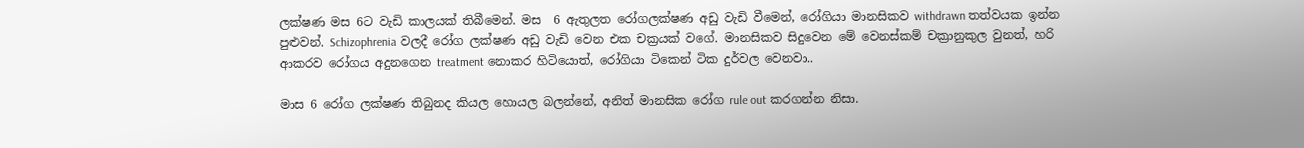ලක්ෂණ මස 6ට වැඩි කාලයක් තිබීමෙන්. මස  6 ඇතුලත රෝගලක්ෂණ අඩු වැඩි වීමෙන්, රෝගියා මානසිකව withdrawn තත්වයක ඉන්න පුළුවන්. Schizophrenia වලදී රෝග ලක්ෂණ අඩු වැඩි වෙන එක චක්‍රයක් වගේ. මානසිකව සිදුවෙන මේ වෙනස්කම් චක්‍රානුකුල වුනත්, හරි ආකරව රෝගය අදුනගෙන treatment නොකර හිටියොත්, රෝගියා ටිකෙන් ටික දුර්වල වෙනවා..

මාස 6 රෝග ලක්ෂණ තිබුනද කියල හොයල බලන්නේ, අනිත් මානසික රෝග rule out කරගන්න නිසා.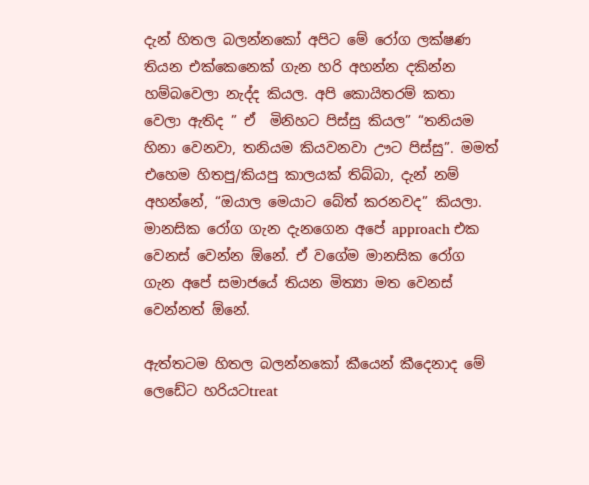දැන් හිතල බලන්නකෝ අපිට මේ රෝග ලක්ෂණ තියන එක්කෙනෙක් ගැන හරි අහන්න දකින්න හම්බවෙලා නැද්ද කියල. අපි කොයිතරම් කතා වෙලා ඇතිද ” ඒ  මිනිහට පිස්සු කියල” “තනියම හිනා වෙනවා, තනියම කියවනවා ඌට පිස්සු”. මමත් එහෙම හිතපු/කියපු කාලයක් තිබ්බා, දැන් නම් අහන්නේ, “ඔයාල මෙයාට බේත් කරනවද” කියලා. මානසික රෝග ගැන දැනගෙන අපේ approach එක වෙනස් වෙන්න ඕනේ. ඒ වගේම මානසික රෝග ගැන අපේ සමාජයේ තියන මිත්‍යා මත වෙනස් වෙන්නත් ඕනේ.

ඇත්තටම හිතල බලන්නකෝ කීයෙන් කීදෙනාද මේ ලෙඩේට හරියටtreat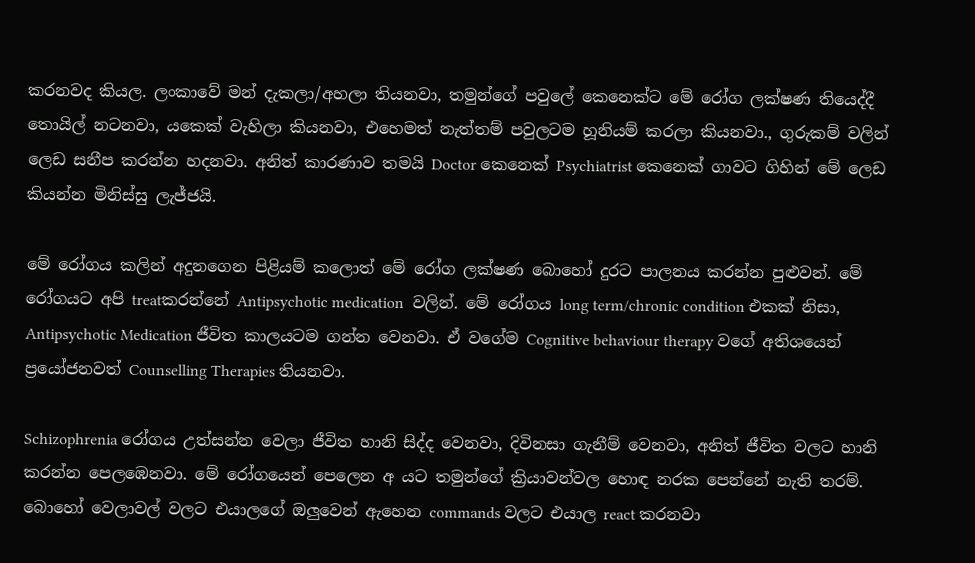කරනවද කියල. ලංකාවේ මන් දැකලා/අහලා තියනවා, තමුන්ගේ පවුලේ කෙනෙක්ට මේ රෝග ලක්ෂණ තියෙද්දී තොයිල් නටනවා, යකෙක් වැහිලා කියනවා, එහෙමත් නැත්තම් පවුලටම හූනියම් කරලා කියනවා., ගුරුකම් වලින් ලෙඩ සනීප කරන්න හදනවා. අනිත් කාරණාව තමයි Doctor කෙනෙක් Psychiatrist කෙනෙක් ගාවට ගිහින් මේ ලෙඩ කියන්න මිනිස්සු ලැජ්ජයි.

මේ රෝගය කලින් අදුනගෙන පිළියම් කලොත් මේ රෝග ලක්ෂණ බොහෝ දුරට පාලනය කරන්න පුළුවන්. මේ රෝගයට අපි treatකරන්නේ Antipsychotic medication  වලින්. මේ රෝගය long term/chronic condition එකක් නිසා, Antipsychotic Medication ජීවිත කාලයටම ගන්න වෙනවා. ඒ වගේම Cognitive behaviour therapy වගේ අතිශයෙන් ප්‍රයෝජනවත් Counselling Therapies තියනවා.

Schizophrenia රෝගය උත්සන්න වෙලා ජීවිත හානි සිද්ද වෙනවා, දිවිනසා ගැනීම් වෙනවා, අනිත් ජීවිත වලට හානි කරන්න පෙලඹෙනවා. මේ රෝගයෙන් පෙලෙන අ යට තමුන්ගේ ක්‍රියාවන්වල හොඳ නරක පෙන්නේ නැති තරම්. බොහෝ වෙලාවල් වලට එයාලගේ ඔලුවෙන් ඇහෙන commands වලට එයාල react කරනවා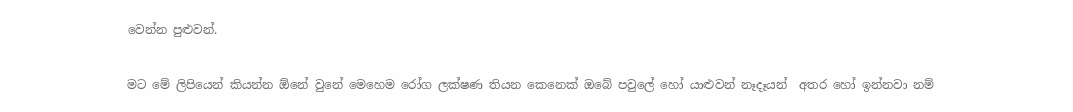වෙන්න පුළුවන්.

මට මේ ලිපියෙන් කියන්න ඕනේ වුනේ මෙහෙම රෝග ලක්ෂණ තියන කෙනෙක් ඔබේ පවුලේ හෝ යාළුවන් නෑදෑයන්  අතර හෝ ඉන්නවා නම්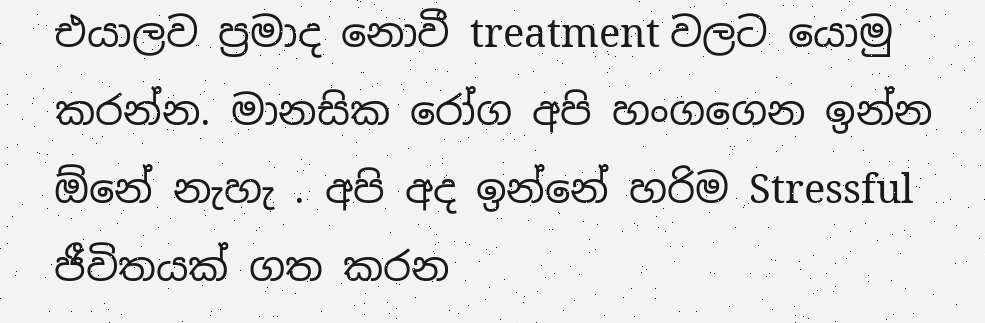එයාලව ප්‍රමාද නොවී treatment වලට යොමු කරන්න. මානසික රෝග අපි හංගගෙන ඉන්න ඕනේ නැහැ . අපි අද ඉන්නේ හරිම Stressful ජීවිතයක් ගත කරන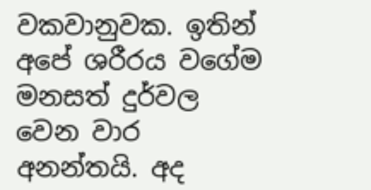වකවානුවක. ඉතින් අපේ ශරීරය වගේම මනසත් දුර්වල වෙන වාර අනන්තයි. අද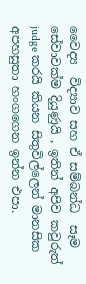වෛද්‍ය  විද්‍යාව සහ ඒ සම්බන්ධ  සෑම සේවාවක්ම දියුණුයි , ඉතින් අපිව කවුරුත් judge කරයි කියන සිතුවිල්ලෙන් මානසික අපහසුතා හංගගෙන ඉන්න එපා.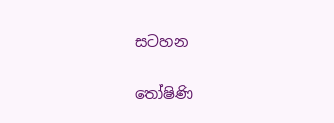සටහන

තෝෂිණි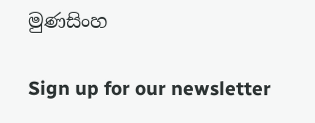මුණසිංහ

Sign up for our newsletter